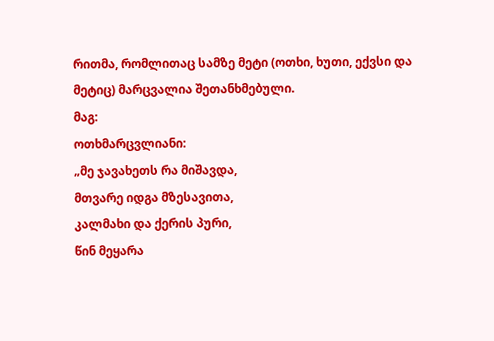რითმა, რომლითაც სამზე მეტი (ოთხი, ხუთი, ექვსი და მეტიც) მარცვალია შეთანხმებული.
მაგ:
ოთხმარცვლიანი:
„მე ჯავახეთს რა მიშავდა,
მთვარე იდგა მზესავითა,
კალმახი და ქერის პური,
წინ მეყარა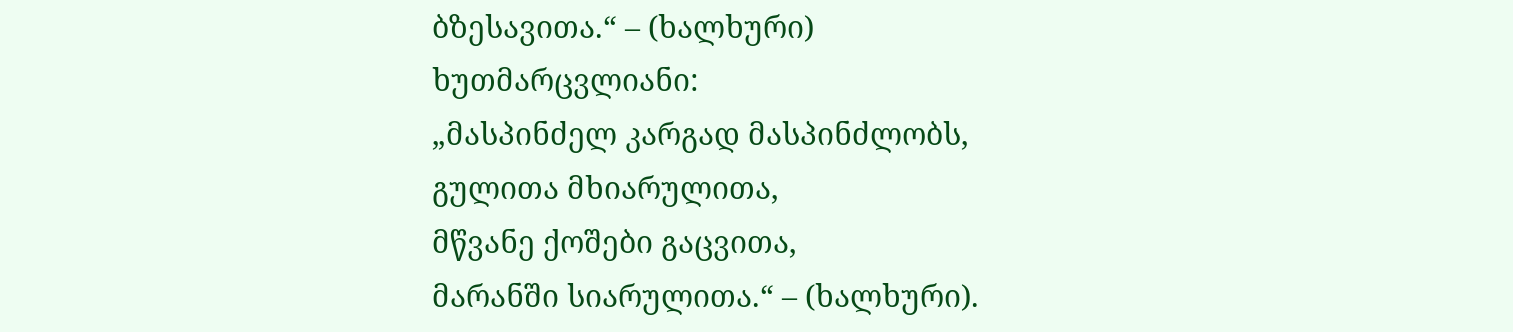ბზესავითა.“ – (ხალხური)
ხუთმარცვლიანი:
„მასპინძელ კარგად მასპინძლობს,
გულითა მხიარულითა,
მწვანე ქოშები გაცვითა,
მარანში სიარულითა.“ – (ხალხური).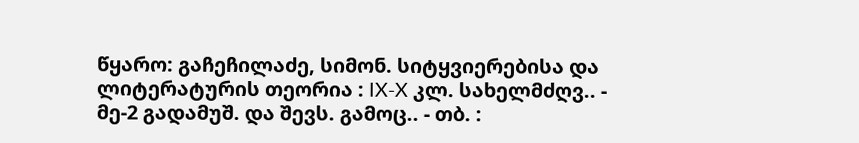წყარო: გაჩეჩილაძე, სიმონ. სიტყვიერებისა და ლიტერატურის თეორია : IX-X კლ. სახელმძღვ.. - მე-2 გადამუშ. და შევს. გამოც.. - თბ. :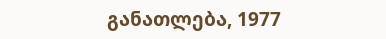განათლება, 1977